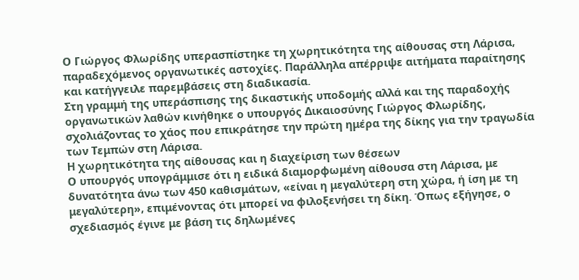Ο Γιώργος Φλωρίδης υπερασπίστηκε τη χωρητικότητα της αίθουσας στη Λάρισα, παραδεχόμενος οργανωτικές αστοχίες. Παράλληλα απέρριψε αιτήματα παραίτησης και κατήγγειλε παρεμβάσεις στη διαδικασία.
Στη γραμμή της υπεράσπισης της δικαστικής υποδομής αλλά και της παραδοχής οργανωτικών λαθών κινήθηκε ο υπουργός Δικαιοσύνης Γιώργος Φλωρίδης, σχολιάζοντας το χάος που επικράτησε την πρώτη ημέρα της δίκης για την τραγωδία των Τεμπών στη Λάρισα.
Η χωρητικότητα της αίθουσας και η διαχείριση των θέσεων
Ο υπουργός υπογράμμισε ότι η ειδικά διαμορφωμένη αίθουσα στη Λάρισα, με δυνατότητα άνω των 450 καθισμάτων, «είναι η μεγαλύτερη στη χώρα, ή ίση με τη μεγαλύτερη», επιμένοντας ότι μπορεί να φιλοξενήσει τη δίκη. Όπως εξήγησε, ο σχεδιασμός έγινε με βάση τις δηλωμένες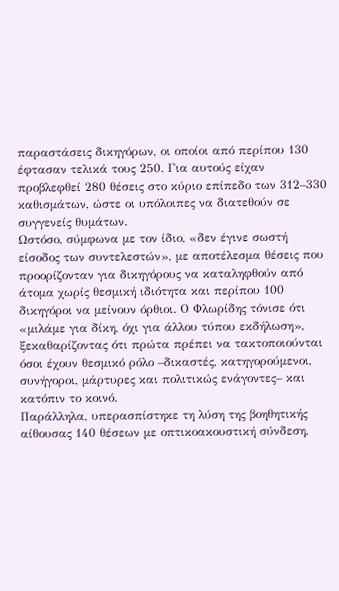παραστάσεις δικηγόρων, οι οποίοι από περίπου 130 έφτασαν τελικά τους 250. Για αυτούς είχαν προβλεφθεί 280 θέσεις στο κύριο επίπεδο των 312–330 καθισμάτων, ώστε οι υπόλοιπες να διατεθούν σε συγγενείς θυμάτων.
Ωστόσο, σύμφωνα με τον ίδιο, «δεν έγινε σωστή είσοδος των συντελεστών», με αποτέλεσμα θέσεις που προορίζονταν για δικηγόρους να καταληφθούν από άτομα χωρίς θεσμική ιδιότητα και περίπου 100 δικηγόροι να μείνουν όρθιοι. Ο Φλωρίδης τόνισε ότι «μιλάμε για δίκη, όχι για άλλου τύπου εκδήλωση», ξεκαθαρίζοντας ότι πρώτα πρέπει να τακτοποιούνται όσοι έχουν θεσμικό ρόλο –δικαστές, κατηγορούμενοι, συνήγοροι, μάρτυρες και πολιτικώς ενάγοντες– και κατόπιν το κοινό.
Παράλληλα, υπερασπίστηκε τη λύση της βοηθητικής αίθουσας 140 θέσεων με οπτικοακουστική σύνδεση,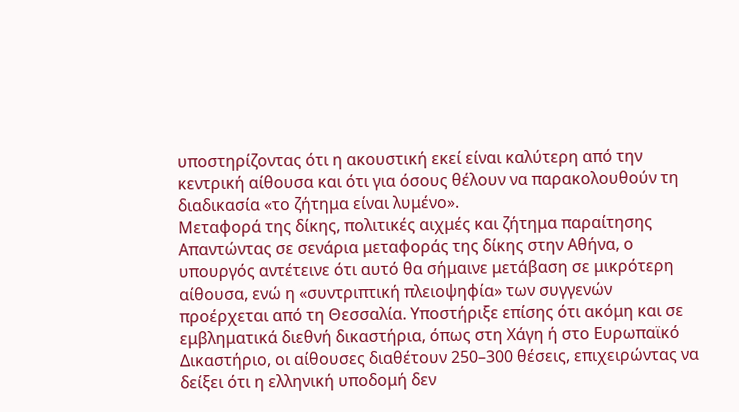υποστηρίζοντας ότι η ακουστική εκεί είναι καλύτερη από την κεντρική αίθουσα και ότι για όσους θέλουν να παρακολουθούν τη διαδικασία «το ζήτημα είναι λυμένο».
Μεταφορά της δίκης, πολιτικές αιχμές και ζήτημα παραίτησης
Απαντώντας σε σενάρια μεταφοράς της δίκης στην Αθήνα, ο υπουργός αντέτεινε ότι αυτό θα σήμαινε μετάβαση σε μικρότερη αίθουσα, ενώ η «συντριπτική πλειοψηφία» των συγγενών προέρχεται από τη Θεσσαλία. Υποστήριξε επίσης ότι ακόμη και σε εμβληματικά διεθνή δικαστήρια, όπως στη Χάγη ή στο Ευρωπαϊκό Δικαστήριο, οι αίθουσες διαθέτουν 250–300 θέσεις, επιχειρώντας να δείξει ότι η ελληνική υποδομή δεν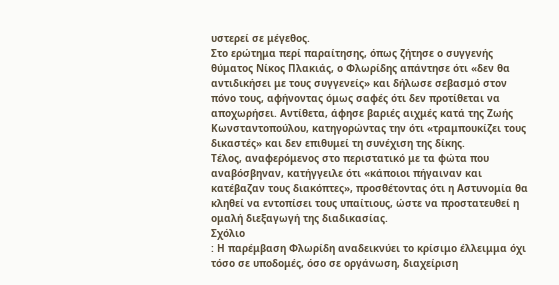υστερεί σε μέγεθος.
Στο ερώτημα περί παραίτησης, όπως ζήτησε ο συγγενής θύματος Νίκος Πλακιάς, ο Φλωρίδης απάντησε ότι «δεν θα αντιδικήσει με τους συγγενείς» και δήλωσε σεβασμό στον πόνο τους, αφήνοντας όμως σαφές ότι δεν προτίθεται να αποχωρήσει. Αντίθετα, άφησε βαριές αιχμές κατά της Ζωής Κωνσταντοπούλου, κατηγορώντας την ότι «τραμπουκίζει τους δικαστές» και δεν επιθυμεί τη συνέχιση της δίκης.
Τέλος, αναφερόμενος στο περιστατικό με τα φώτα που αναβόσβηναν, κατήγγειλε ότι «κάποιοι πήγαιναν και κατέβαζαν τους διακόπτες», προσθέτοντας ότι η Αστυνομία θα κληθεί να εντοπίσει τους υπαίτιους, ώστε να προστατευθεί η ομαλή διεξαγωγή της διαδικασίας.
Σχόλιο
: Η παρέμβαση Φλωρίδη αναδεικνύει το κρίσιμο έλλειμμα όχι τόσο σε υποδομές, όσο σε οργάνωση, διαχείριση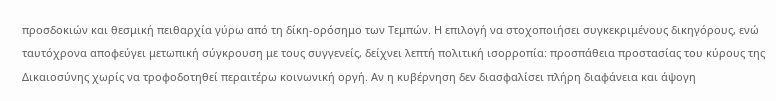προσδοκιών και θεσμική πειθαρχία γύρω από τη δίκη-ορόσημο των Τεμπών. Η επιλογή να στοχοποιήσει συγκεκριμένους δικηγόρους, ενώ ταυτόχρονα αποφεύγει μετωπική σύγκρουση με τους συγγενείς, δείχνει λεπτή πολιτική ισορροπία: προσπάθεια προστασίας του κύρους της Δικαιοσύνης χωρίς να τροφοδοτηθεί περαιτέρω κοινωνική οργή. Αν η κυβέρνηση δεν διασφαλίσει πλήρη διαφάνεια και άψογη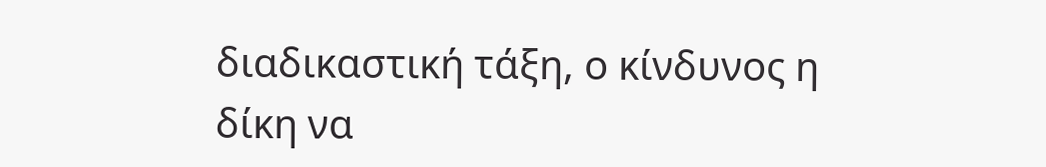διαδικαστική τάξη, ο κίνδυνος η δίκη να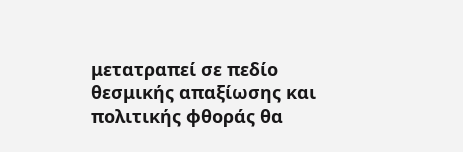μετατραπεί σε πεδίο θεσμικής απαξίωσης και πολιτικής φθοράς θα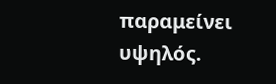παραμείνει υψηλός.